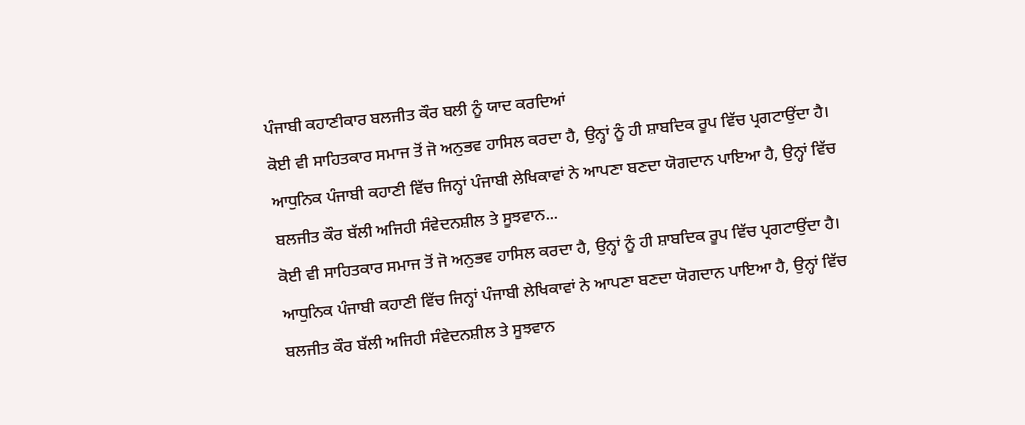ਪੰਜਾਬੀ ਕਹਾਣੀਕਾਰ ਬਲਜੀਤ ਕੌਰ ਬਲੀ ਨੂੰ ਯਾਦ ਕਰਦਿਆਂ
ਕੋਈ ਵੀ ਸਾਹਿਤਕਾਰ ਸਮਾਜ ਤੋਂ ਜੋ ਅਨੁਭਵ ਹਾਸਿਲ ਕਰਦਾ ਹੈ, ਉਨ੍ਹਾਂ ਨੂੰ ਹੀ ਸ਼ਾਬਦਿਕ ਰੂਪ ਵਿੱਚ ਪ੍ਰਗਟਾਉਂਦਾ ਹੈ। ਆਧੁਨਿਕ ਪੰਜਾਬੀ ਕਹਾਣੀ ਵਿੱਚ ਜਿਨ੍ਹਾਂ ਪੰਜਾਬੀ ਲੇਖਿਕਾਵਾਂ ਨੇ ਆਪਣਾ ਬਣਦਾ ਯੋਗਦਾਨ ਪਾਇਆ ਹੈ, ਉਨ੍ਹਾਂ ਵਿੱਚ ਬਲਜੀਤ ਕੌਰ ਬੱਲੀ ਅਜਿਹੀ ਸੰਵੇਦਨਸ਼ੀਲ ਤੇ ਸੂਝਵਾਨ...
ਕੋਈ ਵੀ ਸਾਹਿਤਕਾਰ ਸਮਾਜ ਤੋਂ ਜੋ ਅਨੁਭਵ ਹਾਸਿਲ ਕਰਦਾ ਹੈ, ਉਨ੍ਹਾਂ ਨੂੰ ਹੀ ਸ਼ਾਬਦਿਕ ਰੂਪ ਵਿੱਚ ਪ੍ਰਗਟਾਉਂਦਾ ਹੈ। ਆਧੁਨਿਕ ਪੰਜਾਬੀ ਕਹਾਣੀ ਵਿੱਚ ਜਿਨ੍ਹਾਂ ਪੰਜਾਬੀ ਲੇਖਿਕਾਵਾਂ ਨੇ ਆਪਣਾ ਬਣਦਾ ਯੋਗਦਾਨ ਪਾਇਆ ਹੈ, ਉਨ੍ਹਾਂ ਵਿੱਚ ਬਲਜੀਤ ਕੌਰ ਬੱਲੀ ਅਜਿਹੀ ਸੰਵੇਦਨਸ਼ੀਲ ਤੇ ਸੂਝਵਾਨ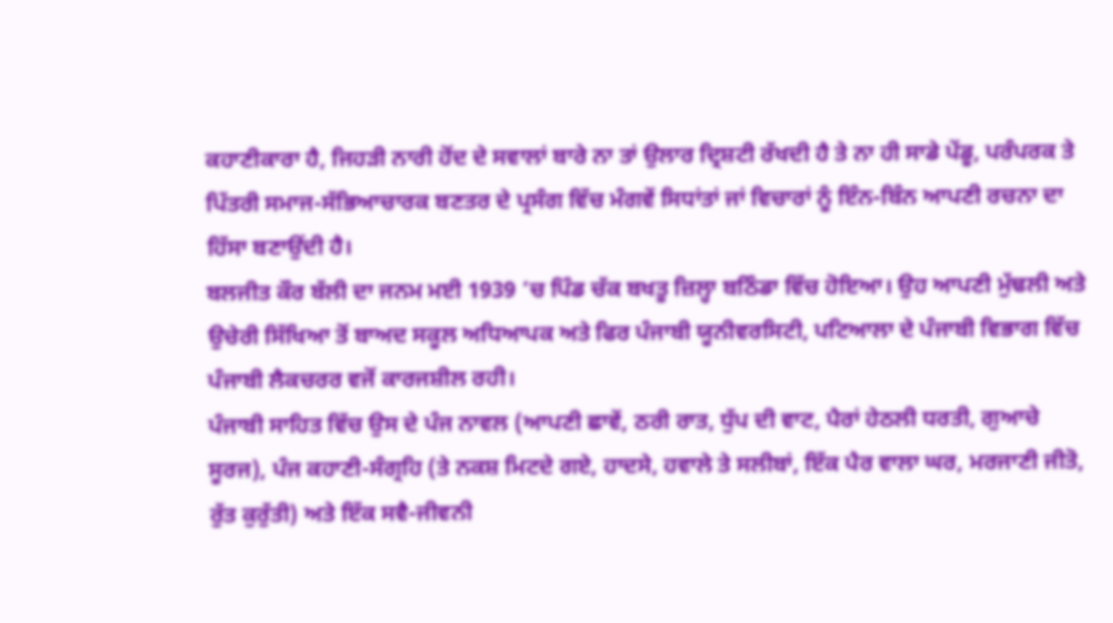ਕਹਾਣੀਕਾਰਾ ਹੈ, ਜਿਹੜੀ ਨਾਰੀ ਹੋਂਦ ਦੇ ਸਵਾਲਾਂ ਬਾਰੇ ਨਾ ਤਾਂ ਉਲਾਰ ਦ੍ਰਿਸ਼ਟੀ ਰੱਖਦੀ ਹੈ ਤੇ ਨਾ ਹੀ ਸਾਡੇ ਪੇਂਡੂ, ਪਰੰਪਰਕ ਤੇ ਪਿੱਤਰੀ ਸਮਾਜ-ਸੱਭਿਆਚਾਰਕ ਬਣਤਰ ਦੇ ਪ੍ਰਸੰਗ ਵਿੱਚ ਮੰਗਵੇਂ ਸਿਧਾਂਤਾਂ ਜਾਂ ਵਿਚਾਰਾਂ ਨੂੰ ਇੰਨ-ਬਿੰਨ ਆਪਣੀ ਰਚਨਾ ਦਾ ਹਿੱਸਾ ਬਣਾਉਂਦੀ ਹੈ।
ਬਲਜੀਤ ਕੌਰ ਬੱਲੀ ਦਾ ਜਨਮ ਮਈ 1939 ’ਚ ਪਿੰਡ ਚੱਕ ਬਖਤੂ ਜ਼ਿਲ੍ਹਾ ਬਠਿੰਡਾ ਵਿੱਚ ਹੋਇਆ। ਉਹ ਆਪਣੀ ਮੁੱਢਲੀ ਅਤੇ ਉਚੇਰੀ ਸਿੱਖਿਆ ਤੋਂ ਬਾਅਦ ਸਕੂਲ ਅਧਿਆਪਕ ਅਤੇ ਫਿਰ ਪੰਜਾਬੀ ਯੂਨੀਵਰਸਿਟੀ, ਪਟਿਆਲਾ ਦੇ ਪੰਜਾਬੀ ਵਿਭਾਗ ਵਿੱਚ ਪੰਜਾਬੀ ਲੈਕਚਰਰ ਵਜੋਂ ਕਾਰਜਸ਼ੀਲ ਰਹੀ।
ਪੰਜਾਬੀ ਸਾਹਿਤ ਵਿੱਚ ਉਸ ਦੇ ਪੰਜ ਨਾਵਲ (ਆਪਣੀ ਛਾਵੇਂ, ਠਰੀ ਰਾਤ, ਧੁੱਪ ਦੀ ਵਾਟ, ਪੈਰਾਂ ਹੇਠਲੀ ਧਰਤੀ, ਗੁਆਚੇ ਸੂਰਜ), ਪੰਜ ਕਹਾਣੀ-ਸੰਗ੍ਰਹਿ (ਤੇ ਨਕਸ਼ ਮਿਟਦੇ ਗਏ, ਹਾਦਸੇ, ਹਵਾਲੇ ਤੇ ਸਲੀਬਾਂ, ਇੱਕ ਪੈਰ ਵਾਲਾ ਘਰ, ਮਰਜਾਣੀ ਜੀਤੋ, ਰੁੱਤ ਕੁਰੁੱਤੀ) ਅਤੇ ਇੱਕ ਸਵੈ-ਜੀਵਨੀ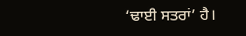‘ਢਾਈ ਸਤਰਾਂ’ ਹੈ।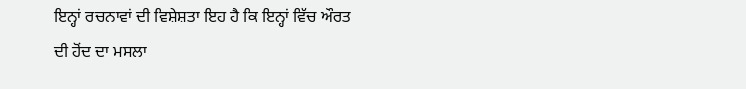ਇਨ੍ਹਾਂ ਰਚਨਾਵਾਂ ਦੀ ਵਿਸ਼ੇਸ਼ਤਾ ਇਹ ਹੈ ਕਿ ਇਨ੍ਹਾਂ ਵਿੱਚ ਔਰਤ ਦੀ ਹੋਂਦ ਦਾ ਮਸਲਾ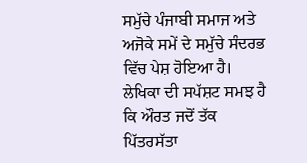ਸਮੁੱਚੇ ਪੰਜਾਬੀ ਸਮਾਜ ਅਤੇ ਅਜੋਕੇ ਸਮੇਂ ਦੇ ਸਮੁੱਚੇ ਸੰਦਰਭ ਵਿੱਚ ਪੇਸ਼ ਹੋਇਆ ਹੈ। ਲੇਖਿਕਾ ਦੀ ਸਪੱਸ਼ਟ ਸਮਝ ਹੈ ਕਿ ਔਰਤ ਜਦੋਂ ਤੱਕ ਪਿੱਤਰਸੱਤਾ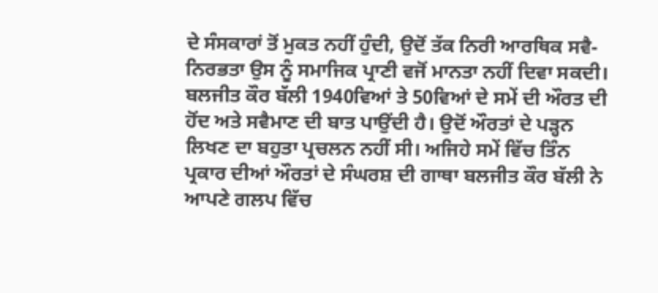ਦੇ ਸੰਸਕਾਰਾਂ ਤੋਂ ਮੁਕਤ ਨਹੀਂ ਹੁੰਦੀ, ਉਦੋਂ ਤੱਕ ਨਿਰੀ ਆਰਥਿਕ ਸਵੈ-ਨਿਰਭਤਾ ਉਸ ਨੂੰ ਸਮਾਜਿਕ ਪ੍ਰਾਣੀ ਵਜੋਂ ਮਾਨਤਾ ਨਹੀਂ ਦਿਵਾ ਸਕਦੀ।
ਬਲਜੀਤ ਕੌਰ ਬੱਲੀ 1940ਵਿਆਂ ਤੇ 50ਵਿਆਂ ਦੇ ਸਮੇਂ ਦੀ ਔਰਤ ਦੀ ਹੋਂਦ ਅਤੇ ਸਵੈਮਾਣ ਦੀ ਬਾਤ ਪਾਉਂਦੀ ਹੈ। ਉਦੋਂ ਔਰਤਾਂ ਦੇ ਪੜ੍ਹਨ ਲਿਖਣ ਦਾ ਬਹੁਤਾ ਪ੍ਰਚਲਨ ਨਹੀਂ ਸੀ। ਅਜਿਹੇ ਸਮੇਂ ਵਿੱਚ ਤਿੰਨ ਪ੍ਰਕਾਰ ਦੀਆਂ ਔਰਤਾਂ ਦੇ ਸੰਘਰਸ਼ ਦੀ ਗਾਥਾ ਬਲਜੀਤ ਕੌਰ ਬੱਲੀ ਨੇ ਆਪਣੇ ਗਲਪ ਵਿੱਚ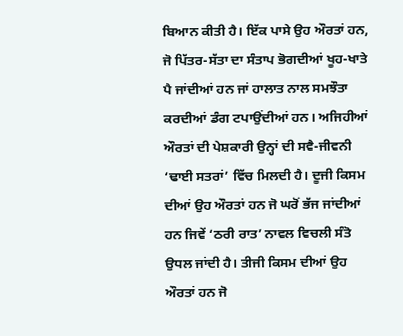ਬਿਆਨ ਕੀਤੀ ਹੈ। ਇੱਕ ਪਾਸੇ ਉਹ ਔਰਤਾਂ ਹਨ, ਜੋ ਪਿੱਤਰ-ਸੱਤਾ ਦਾ ਸੰਤਾਪ ਭੋਗਦੀਆਂ ਖੂਹ-ਖਾਤੇ ਪੈ ਜਾਂਦੀਆਂ ਹਨ ਜਾਂ ਹਾਲਾਤ ਨਾਲ ਸਮਝੌਤਾ ਕਰਦੀਆਂ ਡੰਗ ਟਪਾਉਂਦੀਆਂ ਹਨ। ਅਜਿਹੀਆਂ ਔਰਤਾਂ ਦੀ ਪੇਸ਼ਕਾਰੀ ਉਨ੍ਹਾਂ ਦੀ ਸਵੈ-ਜੀਵਨੀ ‘ਢਾਈ ਸਤਰਾਂ’ ਵਿੱਚ ਮਿਲਦੀ ਹੈ। ਦੂਜੀ ਕਿਸਮ ਦੀਆਂ ਉਹ ਔਰਤਾਂ ਹਨ ਜੋ ਘਰੋਂ ਭੱਜ ਜਾਂਦੀਆਂ ਹਨ ਜਿਵੇਂ ‘ਠਰੀ ਰਾਤ’ ਨਾਵਲ ਵਿਚਲੀ ਸੰਤੋ ਉਧਲ ਜਾਂਦੀ ਹੈ। ਤੀਜੀ ਕਿਸਮ ਦੀਆਂ ਉਹ ਔਰਤਾਂ ਹਨ ਜੋ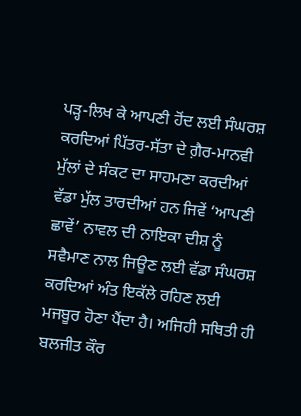ਪੜ੍ਹ-ਲਿਖ ਕੇ ਆਪਣੀ ਹੋਂਦ ਲਈ ਸੰਘਰਸ਼ ਕਰਦਿਆਂ ਪਿੱਤਰ-ਸੱਤਾ ਦੇ ਗ਼ੈਰ-ਮਾਨਵੀ ਮੁੱਲਾਂ ਦੇ ਸੰਕਟ ਦਾ ਸਾਹਮਣਾ ਕਰਦੀਆਂ ਵੱਡਾ ਮੁੱਲ ਤਾਰਦੀਆਂ ਹਨ ਜਿਵੇਂ ‘ਆਪਣੀ ਛਾਵੇਂ’ ਨਾਵਲ ਦੀ ਨਾਇਕਾ ਦੀਸ਼ ਨੂੰ ਸਵੈਮਾਣ ਨਾਲ ਜਿਊਣ ਲਈ ਵੱਡਾ ਸੰਘਰਸ਼ ਕਰਦਿਆਂ ਅੰਤ ਇਕੱਲੇ ਰਹਿਣ ਲਈ ਮਜਬੂਰ ਹੋਣਾ ਪੈਂਦਾ ਹੈ। ਅਜਿਹੀ ਸਥਿਤੀ ਹੀ ਬਲਜੀਤ ਕੌਰ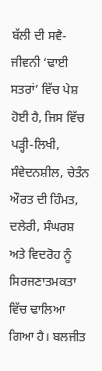ਬੱਲੀ ਦੀ ਸਵੈ-ਜੀਵਨੀ ‘ਢਾਈ ਸਤਰਾਂ’ ਵਿੱਚ ਪੇਸ਼ ਹੋਈ ਹੈ, ਜਿਸ ਵਿੱਚ ਪੜ੍ਹੀ-ਲਿਖੀ, ਸੰਵੇਦਨਸ਼ੀਲ, ਚੇਤੰਨ ਔਰਤ ਦੀ ਹਿੰਮਤ, ਦਲੇਰੀ, ਸੰਘਰਸ਼ ਅਤੇ ਵਿਦਰੋਹ ਨੂੰ ਸਿਰਜਣਾਤਮਕਤਾ ਵਿੱਚ ਢਾਲਿਆ ਗਿਆ ਹੈ। ਬਲਜੀਤ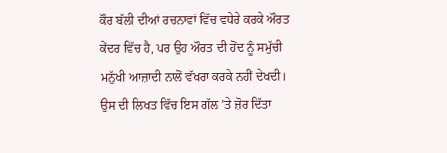ਕੌਰ ਬੱਲੀ ਦੀਆਂ ਰਚਨਾਵਾਂ ਵਿੱਚ ਵਧੇਰੇ ਕਰਕੇ ਔਰਤ ਕੇਂਦਰ ਵਿੱਚ ਹੈ, ਪਰ ਉਹ ਔਰਤ ਦੀ ਹੋਂਦ ਨੂੰ ਸਮੁੱਚੀ ਮਨੁੱਖੀ ਆਜ਼ਾਦੀ ਨਾਲੋਂ ਵੱਖਰਾ ਕਰਕੇ ਨਹੀਂ ਦੇਖਦੀ। ਉਸ ਦੀ ਲਿਖਤ ਵਿੱਚ ਇਸ ਗੱਲ ’ਤੇ ਜ਼ੋਰ ਦਿੱਤਾ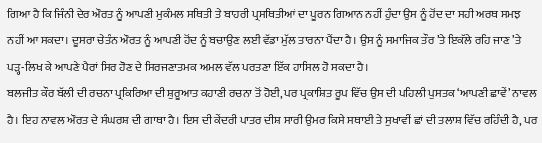ਗਿਆ ਹੈ ਕਿ ਜਿੰਨੀ ਦੇਰ ਔਰਤ ਨੂੰ ਆਪਣੀ ਮੁਕੰਮਲ ਸਥਿਤੀ ਤੇ ਬਾਹਰੀ ਪ੍ਰਸਥਿਤੀਆਂ ਦਾ ਪੂਰਨ ਗਿਆਨ ਨਹੀਂ ਹੁੰਦਾ ਉਸ ਨੂੰ ਹੋਂਦ ਦਾ ਸਹੀ ਅਰਥ ਸਮਝ ਨਹੀਂ ਆ ਸਕਦਾ। ਦੂਸਰਾ ਚੇਤੰਨ ਔਰਤ ਨੂੰ ਆਪਣੀ ਹੋਂਦ ਨੂੰ ਬਚਾਉਣ ਲਈ ਵੱਡਾ ਮੁੱਲ ਤਾਰਨਾ ਪੈਂਦਾ ਹੈ। ਉਸ ਨੂੰ ਸਮਾਜਿਕ ਤੌਰ ’ਤੇ ਇਕੱਲੇ ਰਹਿ ਜਾਣ ’ਤੇ ਪੜ੍ਹ-ਲਿਖ ਕੇ ਆਪਣੇ ਪੈਰਾਂ ਸਿਰ ਹੋਣ ਦੇ ਸਿਰਜਣਾਤਮਕ ਅਮਲ ਵੱਲ ਪਰਤਣਾ ਇੱਕ ਹਾਸਿਲ ਹੋ ਸਕਦਾ ਹੈ।
ਬਲਜੀਤ ਕੌਰ ਬੱਲੀ ਦੀ ਰਚਨਾ ਪ੍ਰਕਿਰਿਆ ਦੀ ਸ਼ੁਰੂਆਤ ਕਹਾਣੀ ਰਚਨਾ ਤੋਂ ਹੋਈ, ਪਰ ਪ੍ਰਕਾਸ਼ਿਤ ਰੂਪ ਵਿੱਚ ਉਸ ਦੀ ਪਹਿਲੀ ਪੁਸਤਕ ‘ਆਪਣੀ ਛਾਵੇਂ’ ਨਾਵਲ ਹੈ। ਇਹ ਨਾਵਲ ਔਰਤ ਦੇ ਸੰਘਰਸ਼ ਦੀ ਗਾਥਾ ਹੈ। ਇਸ ਦੀ ਕੇਂਦਰੀ ਪਾਤਰ ਦੀਸ਼ ਸਾਰੀ ਉਮਰ ਕਿਸੇ ਸਥਾਈ ਤੇ ਸੁਖਾਵੀਂ ਛਾਂ ਦੀ ਤਲਾਸ਼ ਵਿੱਚ ਰਹਿੰਦੀ ਹੈ, ਪਰ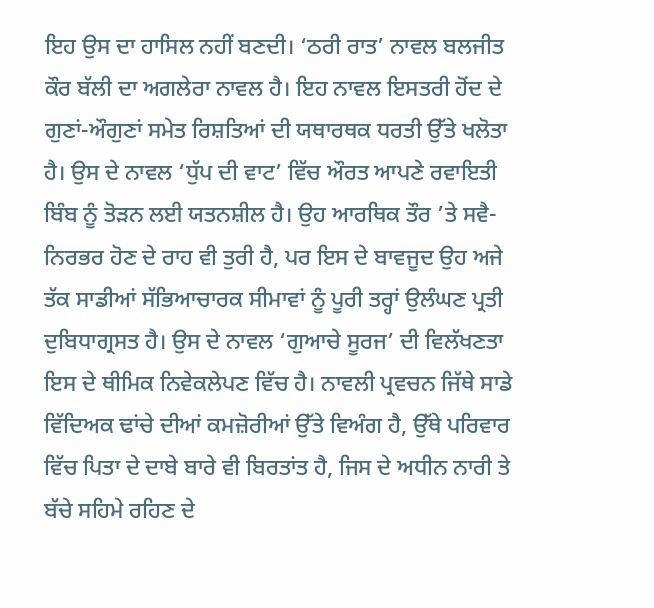ਇਹ ਉਸ ਦਾ ਹਾਸਿਲ ਨਹੀਂ ਬਣਦੀ। ‘ਠਰੀ ਰਾਤ’ ਨਾਵਲ ਬਲਜੀਤ ਕੌਰ ਬੱਲੀ ਦਾ ਅਗਲੇਰਾ ਨਾਵਲ ਹੈ। ਇਹ ਨਾਵਲ ਇਸਤਰੀ ਹੋਂਦ ਦੇ ਗੁਣਾਂ-ਔਗੁਣਾਂ ਸਮੇਤ ਰਿਸ਼ਤਿਆਂ ਦੀ ਯਥਾਰਥਕ ਧਰਤੀ ਉੱਤੇ ਖਲੋਤਾ ਹੈ। ਉਸ ਦੇ ਨਾਵਲ ‘ਧੁੱਪ ਦੀ ਵਾਟ’ ਵਿੱਚ ਔਰਤ ਆਪਣੇ ਰਵਾਇਤੀ ਬਿੰਬ ਨੂੰ ਤੋੜਨ ਲਈ ਯਤਨਸ਼ੀਲ ਹੈ। ਉਹ ਆਰਥਿਕ ਤੌਰ ’ਤੇ ਸਵੈ-ਨਿਰਭਰ ਹੋਣ ਦੇ ਰਾਹ ਵੀ ਤੁਰੀ ਹੈ, ਪਰ ਇਸ ਦੇ ਬਾਵਜੂਦ ਉਹ ਅਜੇ ਤੱਕ ਸਾਡੀਆਂ ਸੱਭਿਆਚਾਰਕ ਸੀਮਾਵਾਂ ਨੂੰ ਪੂਰੀ ਤਰ੍ਹਾਂ ਉਲੰਘਣ ਪ੍ਰਤੀ ਦੁਬਿਧਾਗ੍ਰਸਤ ਹੈ। ਉਸ ਦੇ ਨਾਵਲ ‘ਗੁਆਚੇ ਸੂਰਜ’ ਦੀ ਵਿਲੱਖਣਤਾ ਇਸ ਦੇ ਥੀਮਿਕ ਨਿਵੇਕਲੇਪਣ ਵਿੱਚ ਹੈ। ਨਾਵਲੀ ਪ੍ਰਵਚਨ ਜਿੱਥੇ ਸਾਡੇ ਵਿੱਦਿਅਕ ਢਾਂਚੇ ਦੀਆਂ ਕਮਜ਼ੋਰੀਆਂ ਉੱਤੇ ਵਿਅੰਗ ਹੈ, ਉੱਥੇ ਪਰਿਵਾਰ ਵਿੱਚ ਪਿਤਾ ਦੇ ਦਾਬੇ ਬਾਰੇ ਵੀ ਬਿਰਤਾਂਤ ਹੈ, ਜਿਸ ਦੇ ਅਧੀਨ ਨਾਰੀ ਤੇ ਬੱਚੇ ਸਹਿਮੇ ਰਹਿਣ ਦੇ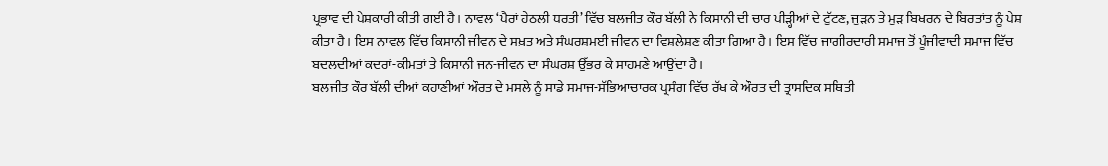ਪ੍ਰਭਾਵ ਦੀ ਪੇਸ਼ਕਾਰੀ ਕੀਤੀ ਗਈ ਹੈ। ਨਾਵਲ ‘ਪੈਰਾਂ ਹੇਠਲੀ ਧਰਤੀ’ ਵਿੱਚ ਬਲਜੀਤ ਕੌਰ ਬੱਲੀ ਨੇ ਕਿਸਾਨੀ ਦੀ ਚਾਰ ਪੀੜ੍ਹੀਆਂ ਦੇ ਟੁੱਟਣ, ਜੁੜਨ ਤੇ ਮੁੜ ਬਿਖਰਨ ਦੇ ਬਿਰਤਾਂਤ ਨੂੰ ਪੇਸ਼ ਕੀਤਾ ਹੈ। ਇਸ ਨਾਵਲ ਵਿੱਚ ਕਿਸਾਨੀ ਜੀਵਨ ਦੇ ਸਖ਼ਤ ਅਤੇ ਸੰਘਰਸ਼ਮਈ ਜੀਵਨ ਦਾ ਵਿਸ਼ਲੇਸ਼ਣ ਕੀਤਾ ਗਿਆ ਹੈ। ਇਸ ਵਿੱਚ ਜਾਗੀਰਦਾਰੀ ਸਮਾਜ ਤੋਂ ਪੂੰਜੀਵਾਦੀ ਸਮਾਜ ਵਿੱਚ ਬਦਲਦੀਆਂ ਕਦਰਾਂ-ਕੀਮਤਾਂ ਤੇ ਕਿਸਾਨੀ ਜਨ-ਜੀਵਨ ਦਾ ਸੰਘਰਸ਼ ਉੱਭਰ ਕੇ ਸਾਹਮਣੇ ਆਉਂਦਾ ਹੈ।
ਬਲਜੀਤ ਕੌਰ ਬੱਲੀ ਦੀਆਂ ਕਹਾਣੀਆਂ ਔਰਤ ਦੇ ਮਸਲੇ ਨੂੰ ਸਾਡੇ ਸਮਾਜ-ਸੱਭਿਆਚਾਰਕ ਪ੍ਰਸੰਗ ਵਿੱਚ ਰੱਖ ਕੇ ਔਰਤ ਦੀ ਤ੍ਰਾਸਦਿਕ ਸਥਿਤੀ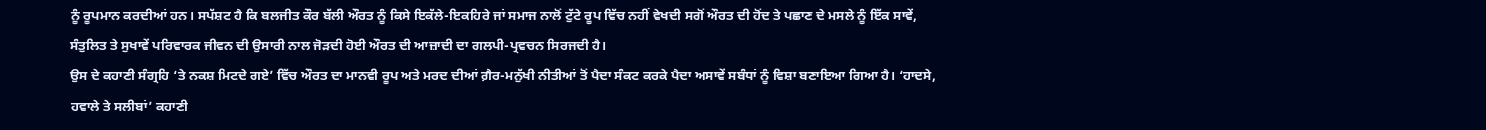ਨੂੰ ਰੂਪਮਾਨ ਕਰਦੀਆਂ ਹਨ। ਸਪੱਸ਼ਟ ਹੈ ਕਿ ਬਲਜੀਤ ਕੌਰ ਬੱਲੀ ਔਰਤ ਨੂੰ ਕਿਸੇ ਇਕੱਲੇ-ਇਕਹਿਰੇ ਜਾਂ ਸਮਾਜ ਨਾਲੋਂ ਟੁੱਟੇ ਰੂਪ ਵਿੱਚ ਨਹੀਂ ਵੇਖਦੀ ਸਗੋਂ ਔਰਤ ਦੀ ਹੋਂਦ ਤੇ ਪਛਾਣ ਦੇ ਮਸਲੇ ਨੂੰ ਇੱਕ ਸਾਵੇਂ, ਸੰਤੁਲਿਤ ਤੇ ਸੁਖਾਵੇਂ ਪਰਿਵਾਰਕ ਜੀਵਨ ਦੀ ਉਸਾਰੀ ਨਾਲ ਜੋੜਦੀ ਹੋਈ ਔਰਤ ਦੀ ਆਜ਼ਾਦੀ ਦਾ ਗਲਪੀ-ਪ੍ਰਵਚਨ ਸਿਰਜਦੀ ਹੈ।
ਉਸ ਦੇ ਕਹਾਣੀ ਸੰਗ੍ਰਹਿ ‘ਤੇ ਨਕਸ਼ ਮਿਟਦੇ ਗਏ’ ਵਿੱਚ ਔਰਤ ਦਾ ਮਾਨਵੀ ਰੂਪ ਅਤੇ ਮਰਦ ਦੀਆਂ ਗ਼ੈਰ-ਮਨੁੱਖੀ ਨੀਤੀਆਂ ਤੋਂ ਪੈਦਾ ਸੰਕਟ ਕਰਕੇ ਪੈਦਾ ਅਸਾਵੇਂ ਸਬੰਧਾਂ ਨੂੰ ਵਿਸ਼ਾ ਬਣਾਇਆ ਗਿਆ ਹੈ। ‘ਹਾਦਸੇ, ਹਵਾਲੇ ਤੇ ਸਲੀਬਾਂ’ ਕਹਾਣੀ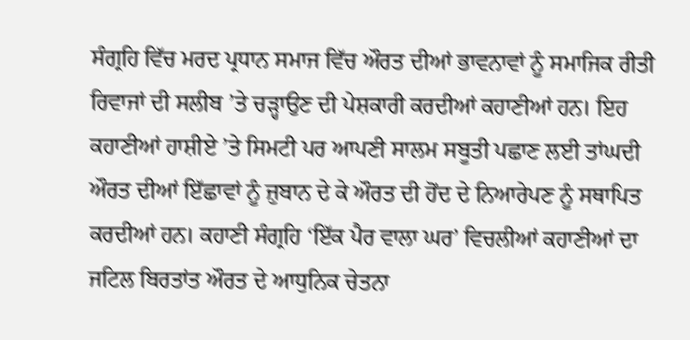ਸੰਗ੍ਰਹਿ ਵਿੱਚ ਮਰਦ ਪ੍ਰਧਾਨ ਸਮਾਜ ਵਿੱਚ ਔਰਤ ਦੀਆਂ ਭਾਵਨਾਵਾਂ ਨੂੰ ਸਮਾਜਿਕ ਰੀਤੀ ਰਿਵਾਜਾਂ ਦੀ ਸਲੀਬ ’ਤੇ ਚੜ੍ਹਾਉਣ ਦੀ ਪੇਸ਼ਕਾਰੀ ਕਰਦੀਆਂ ਕਹਾਣੀਆਂ ਹਨ। ਇਹ ਕਹਾਣੀਆਂ ਹਾਸ਼ੀਏ ’ਤੇ ਸਿਮਟੀ ਪਰ ਆਪਣੀ ਸਾਲਮ ਸਬੂਤੀ ਪਛਾਣ ਲਈ ਤਾਂਘਦੀ ਔਰਤ ਦੀਆਂ ਇੱਛਾਵਾਂ ਨੂੰ ਜ਼ੁਬਾਨ ਦੇ ਕੇ ਔਰਤ ਦੀ ਹੋਂਦ ਦੇ ਨਿਆਰੇਪਣ ਨੂੰ ਸਥਾਪਿਤ ਕਰਦੀਆਂ ਹਨ। ਕਹਾਣੀ ਸੰਗ੍ਰਹਿ ‘ਇੱਕ ਪੈਰ ਵਾਲਾ ਘਰ’ ਵਿਚਲੀਆਂ ਕਹਾਣੀਆਂ ਦਾ ਜਟਿਲ ਬਿਰਤਾਂਤ ਔਰਤ ਦੇ ਆਧੁਨਿਕ ਚੇਤਨਾ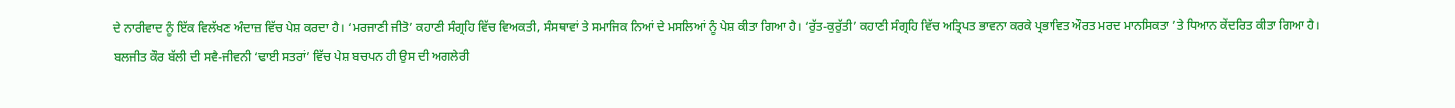ਦੇ ਨਾਰੀਵਾਦ ਨੂੰ ਇੱਕ ਵਿਲੱਖਣ ਅੰਦਾਜ਼ ਵਿੱਚ ਪੇਸ਼ ਕਰਦਾ ਹੈ। ‘ਮਰਜਾਣੀ ਜੀਤੋ’ ਕਹਾਣੀ ਸੰਗ੍ਰਹਿ ਵਿੱਚ ਵਿਅਕਤੀ, ਸੰਸਥਾਵਾਂ ਤੇ ਸਮਾਜਿਕ ਨਿਆਂ ਦੇ ਮਸਲਿਆਂ ਨੂੰ ਪੇਸ਼ ਕੀਤਾ ਗਿਆ ਹੈ। ‘ਰੁੱਤ-ਕੁਰੁੱਤੀ’ ਕਹਾਣੀ ਸੰਗ੍ਰਹਿ ਵਿੱਚ ਅਤ੍ਰਿਪਤ ਭਾਵਨਾ ਕਰਕੇ ਪ੍ਰਭਾਵਿਤ ਔਰਤ ਮਰਦ ਮਾਨਸਿਕਤਾ ’ਤੇ ਧਿਆਨ ਕੇਂਦਰਿਤ ਕੀਤਾ ਗਿਆ ਹੈ।
ਬਲਜੀਤ ਕੌਰ ਬੱਲੀ ਦੀ ਸਵੈ-ਜੀਵਨੀ ‘ਢਾਈ ਸਤਰਾਂ’ ਵਿੱਚ ਪੇਸ਼ ਬਚਪਨ ਹੀ ਉਸ ਦੀ ਅਗਲੇਰੀ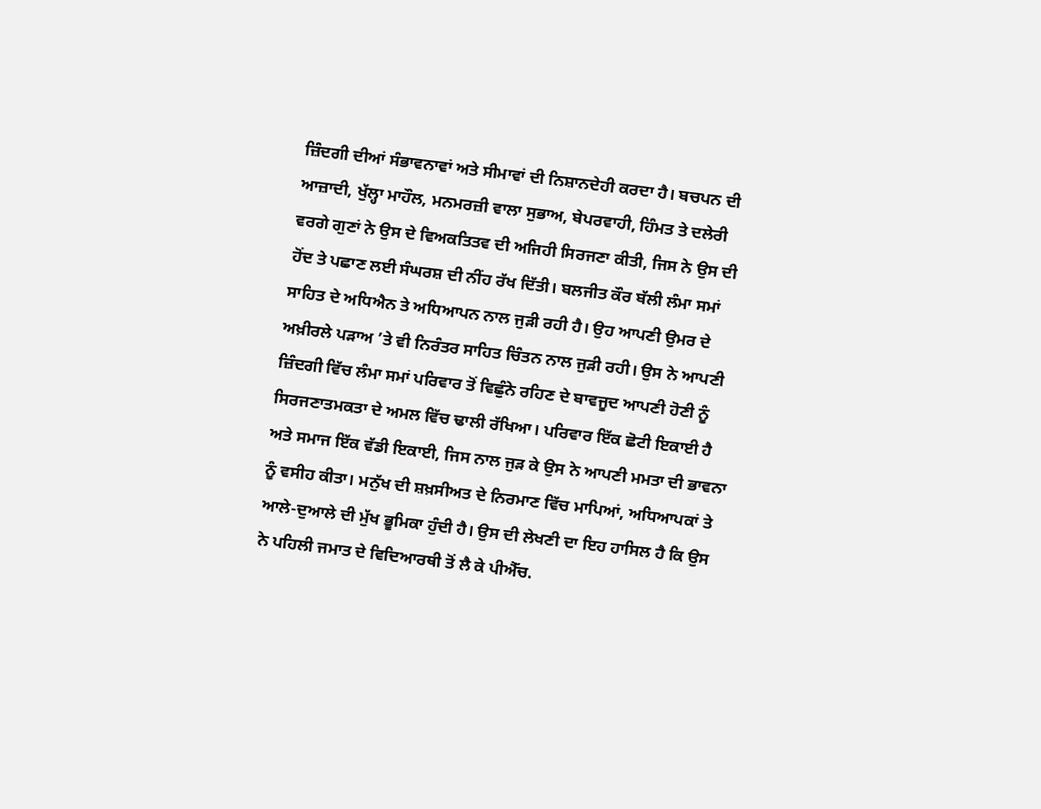ਜ਼ਿੰਦਗੀ ਦੀਆਂ ਸੰਭਾਵਨਾਵਾਂ ਅਤੇ ਸੀਮਾਵਾਂ ਦੀ ਨਿਸ਼ਾਨਦੇਹੀ ਕਰਦਾ ਹੈ। ਬਚਪਨ ਦੀ ਆਜ਼ਾਦੀ, ਖੁੱਲ੍ਹਾ ਮਾਹੌਲ, ਮਨਮਰਜ਼ੀ ਵਾਲਾ ਸੁਭਾਅ, ਬੇਪਰਵਾਹੀ, ਹਿੰਮਤ ਤੇ ਦਲੇਰੀ ਵਰਗੇ ਗੁਣਾਂ ਨੇ ਉਸ ਦੇ ਵਿਅਕਤਿਤਵ ਦੀ ਅਜਿਹੀ ਸਿਰਜਣਾ ਕੀਤੀ, ਜਿਸ ਨੇ ਉਸ ਦੀ ਹੋਂਦ ਤੇ ਪਛਾਣ ਲਈ ਸੰਘਰਸ਼ ਦੀ ਨੀਂਹ ਰੱਖ ਦਿੱਤੀ। ਬਲਜੀਤ ਕੌਰ ਬੱਲੀ ਲੰਮਾ ਸਮਾਂ ਸਾਹਿਤ ਦੇ ਅਧਿਐਨ ਤੇ ਅਧਿਆਪਨ ਨਾਲ ਜੁੜੀ ਰਹੀ ਹੈ। ਉਹ ਆਪਣੀ ਉਮਰ ਦੇ ਅਖ਼ੀਰਲੇ ਪੜਾਅ ’ਤੇ ਵੀ ਨਿਰੰਤਰ ਸਾਹਿਤ ਚਿੰਤਨ ਨਾਲ ਜੁੜੀ ਰਹੀ। ਉਸ ਨੇ ਆਪਣੀ ਜ਼ਿੰਦਗੀ ਵਿੱਚ ਲੰਮਾ ਸਮਾਂ ਪਰਿਵਾਰ ਤੋਂ ਵਿਛੁੰਨੇ ਰਹਿਣ ਦੇ ਬਾਵਜੂਦ ਆਪਣੀ ਹੋਣੀ ਨੂੰ ਸਿਰਜਣਾਤਮਕਤਾ ਦੇ ਅਮਲ ਵਿੱਚ ਢਾਲੀ ਰੱਖਿਆ। ਪਰਿਵਾਰ ਇੱਕ ਛੋਟੀ ਇਕਾਈ ਹੈ ਅਤੇ ਸਮਾਜ ਇੱਕ ਵੱਡੀ ਇਕਾਈ, ਜਿਸ ਨਾਲ ਜੁੜ ਕੇ ਉਸ ਨੇ ਆਪਣੀ ਮਮਤਾ ਦੀ ਭਾਵਨਾ ਨੂੰ ਵਸੀਹ ਕੀਤਾ। ਮਨੁੱਖ ਦੀ ਸ਼ਖ਼ਸੀਅਤ ਦੇ ਨਿਰਮਾਣ ਵਿੱਚ ਮਾਪਿਆਂ, ਅਧਿਆਪਕਾਂ ਤੇ ਆਲੇ-ਦੁਆਲੇ ਦੀ ਮੁੱਖ ਭੂਮਿਕਾ ਹੁੰਦੀ ਹੈ। ਉਸ ਦੀ ਲੇਖਣੀ ਦਾ ਇਹ ਹਾਸਿਲ ਹੈ ਕਿ ਉਸ ਨੇ ਪਹਿਲੀ ਜਮਾਤ ਦੇ ਵਿਦਿਆਰਥੀ ਤੋਂ ਲੈ ਕੇ ਪੀਐੱਚ.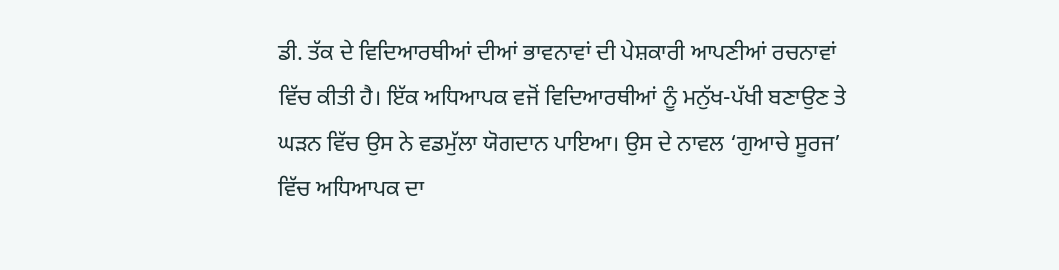ਡੀ. ਤੱਕ ਦੇ ਵਿਦਿਆਰਥੀਆਂ ਦੀਆਂ ਭਾਵਨਾਵਾਂ ਦੀ ਪੇਸ਼ਕਾਰੀ ਆਪਣੀਆਂ ਰਚਨਾਵਾਂ ਵਿੱਚ ਕੀਤੀ ਹੈ। ਇੱਕ ਅਧਿਆਪਕ ਵਜੋਂ ਵਿਦਿਆਰਥੀਆਂ ਨੂੰ ਮਨੁੱਖ-ਪੱਖੀ ਬਣਾਉਣ ਤੇ ਘੜਨ ਵਿੱਚ ਉਸ ਨੇ ਵਡਮੁੱਲਾ ਯੋਗਦਾਨ ਪਾਇਆ। ਉਸ ਦੇ ਨਾਵਲ ‘ਗੁਆਚੇ ਸੂਰਜ’ ਵਿੱਚ ਅਧਿਆਪਕ ਦਾ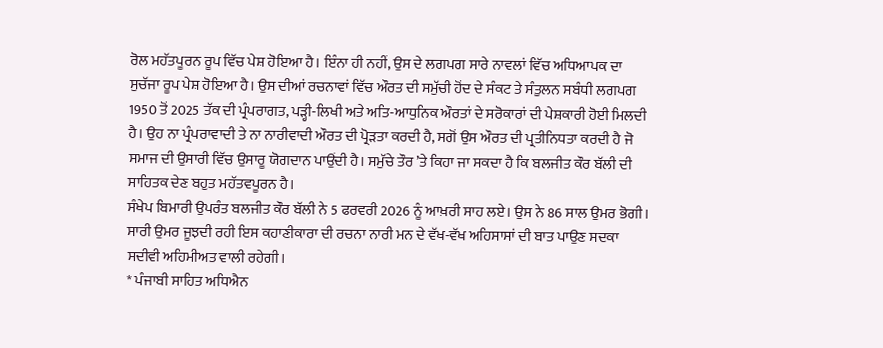ਰੋਲ ਮਹੱਤਪੂਰਨ ਰੂਪ ਵਿੱਚ ਪੇਸ਼ ਹੋਇਆ ਹੈ। ਇੰਨਾ ਹੀ ਨਹੀਂ, ਉਸ ਦੇ ਲਗਪਗ ਸਾਰੇ ਨਾਵਲਾਂ ਵਿੱਚ ਅਧਿਆਪਕ ਦਾ ਸੁਚੱਜਾ ਰੂਪ ਪੇਸ਼ ਹੋਇਆ ਹੈ। ਉਸ ਦੀਆਂ ਰਚਨਾਵਾਂ ਵਿੱਚ ਔਰਤ ਦੀ ਸਮੁੱਚੀ ਹੋਂਦ ਦੇ ਸੰਕਟ ਤੇ ਸੰਤੁਲਨ ਸਬੰਧੀ ਲਗਪਗ 1950 ਤੋਂ 2025 ਤੱਕ ਦੀ ਪ੍ਰੰਪਰਾਗਤ, ਪੜ੍ਹੀ-ਲਿਖੀ ਅਤੇ ਅਤਿ-ਆਧੁਨਿਕ ਔਰਤਾਂ ਦੇ ਸਰੋਕਾਰਾਂ ਦੀ ਪੇਸ਼ਕਾਰੀ ਹੋਈ ਮਿਲਦੀ ਹੈ। ਉਹ ਨਾ ਪ੍ਰੰਪਰਾਵਾਦੀ ਤੇ ਨਾ ਨਾਰੀਵਾਦੀ ਔਰਤ ਦੀ ਪ੍ਰੋੜਤਾ ਕਰਦੀ ਹੈ, ਸਗੋਂ ਉਸ ਔਰਤ ਦੀ ਪ੍ਰਤੀਨਿਧਤਾ ਕਰਦੀ ਹੈ ਜੋ ਸਮਾਜ ਦੀ ਉਸਾਰੀ ਵਿੱਚ ਉਸਾਰੂ ਯੋਗਦਾਨ ਪਾਉਂਦੀ ਹੈ। ਸਮੁੱਚੇ ਤੌਰ ’ਤੇ ਕਿਹਾ ਜਾ ਸਕਦਾ ਹੈ ਕਿ ਬਲਜੀਤ ਕੌਰ ਬੱਲੀ ਦੀ ਸਾਹਿਤਕ ਦੇਣ ਬਹੁਤ ਮਹੱਤਵਪੂਰਨ ਹੈ।
ਸੰਖੇਪ ਬਿਮਾਰੀ ਉਪਰੰਤ ਬਲਜੀਤ ਕੌਰ ਬੱਲੀ ਨੇ 5 ਫਰਵਰੀ 2026 ਨੂੰ ਆਖ਼ਰੀ ਸਾਹ ਲਏ। ਉਸ ਨੇ 86 ਸਾਲ ਉਮਰ ਭੋਗੀ। ਸਾਰੀ ਉਮਰ ਜੂਝਦੀ ਰਹੀ ਇਸ ਕਹਾਣੀਕਾਰਾ ਦੀ ਰਚਨਾ ਨਾਰੀ ਮਨ ਦੇ ਵੱਖ-ਵੱਖ ਅਹਿਸਾਸਾਂ ਦੀ ਬਾਤ ਪਾਉਣ ਸਦਕਾ ਸਦੀਵੀ ਅਹਿਮੀਅਤ ਵਾਲੀ ਰਹੇਗੀ।
* ਪੰਜਾਬੀ ਸਾਹਿਤ ਅਧਿਐਨ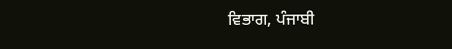ਵਿਭਾਗ, ਪੰਜਾਬੀ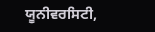ਯੂਨੀਵਰਸਿਟੀ,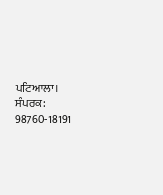ਪਟਿਆਲਾ।
ਸੰਪਰਕ: 98760-18191